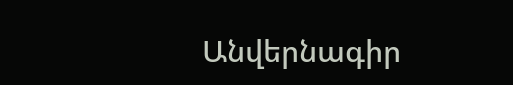Անվերնագիր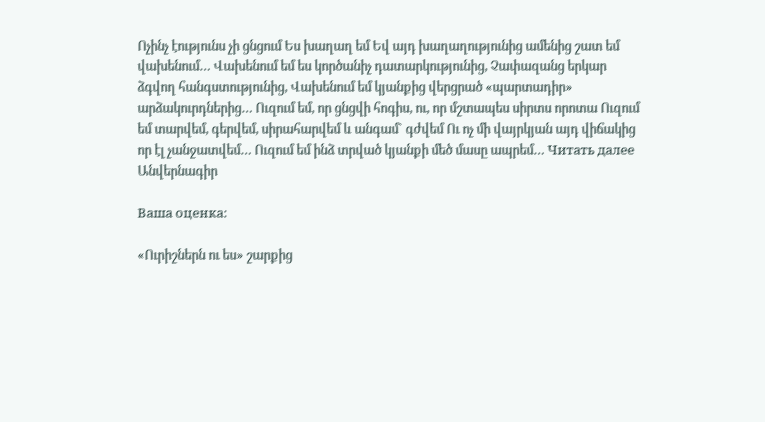Ոչինչ էությունս չի ցնցում Ես խաղաղ եմ Եվ այդ խաղաղությունից ամենից շատ եմ վախենում… Վախենում եմ ես կործանիչ դատարկությունից, Չափազանց երկար ձգվող հանգստությունից, Վախենում եմ կյանքից վերցրած «պարտադիր» արձակուրդներից… Ուզում եմ, որ ցնցվի հոգիս, ու, որ մշտապես սիրտս որոտա Ուզում եմ տարվեմ, գերվեմ, սիրահարվեմ և անգամ` գժվեմ Ու ոչ մի վայրկյան այդ վիճակից որ էլ չանջատվեմ… Ուզում եմ ինձ տրված կյանքի մեծ մասը ապրեմ… Читать далее Անվերնագիր

Ваша оценка:

«Ուրիշներն ու ես» շարքից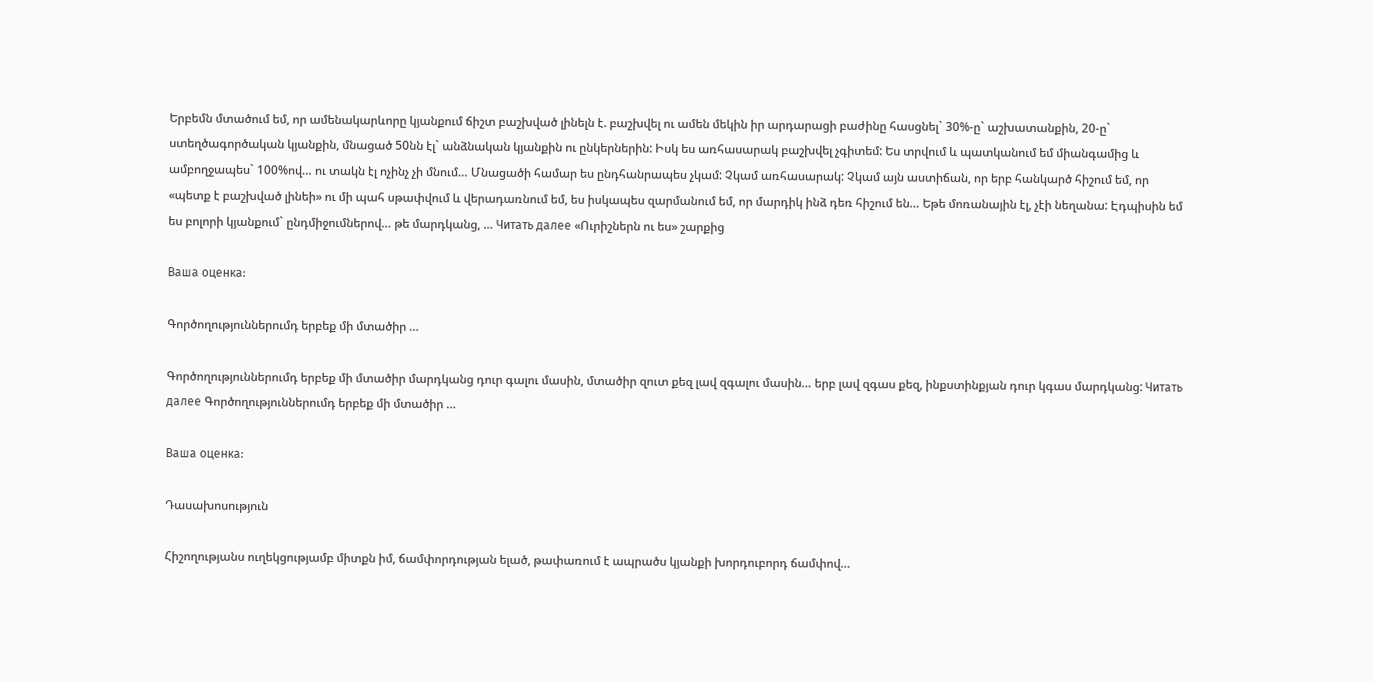Երբեմն մտածում եմ, որ ամենակարևորը կյանքում ճիշտ բաշխված լինելն է. բաշխվել ու ամեն մեկին իր արդարացի բաժինը հասցնել` 30%-ը` աշխատանքին, 20-ը` ստեղծագործական կյանքին, մնացած 50նն էլ` անձնական կյանքին ու ընկերներին: Իսկ ես առհասարակ բաշխվել չգիտեմ: Ես տրվում և պատկանում եմ միանգամից և ամբողջապես` 100%ով… ու տակն էլ ոչինչ չի մնում… Մնացածի համար ես ընդհանրապես չկամ: Չկամ առհասարակ: Չկամ այն աստիճան, որ երբ հանկարծ հիշում եմ, որ «պետք է բաշխված լինեի» ու մի պահ սթափվում և վերադառնում եմ, ես իսկապես զարմանում եմ, որ մարդիկ ինձ դեռ հիշում են… Եթե մոռանային էլ, չէի նեղանա: Էդպիսին եմ ես բոլորի կյանքում` ընդմիջումներով… թե մարդկանց, … Читать далее «Ուրիշներն ու ես» շարքից

Ваша оценка:

Գործողություններումդ երբեք մի մտածիր …

Գործողություններումդ երբեք մի մտածիր մարդկանց դուր գալու մասին, մտածիր զուտ քեզ լավ զգալու մասին… երբ լավ զգաս քեզ, ինքստինքյան դուր կգաս մարդկանց: Читать далее Գործողություններումդ երբեք մի մտածիր …

Ваша оценка:

Դասախոսություն

Հիշողությանս ուղեկցությամբ միտքն իմ, ճամփորդության ելած, թափառում է ապրածս կյանքի խորդուբորդ ճամփով…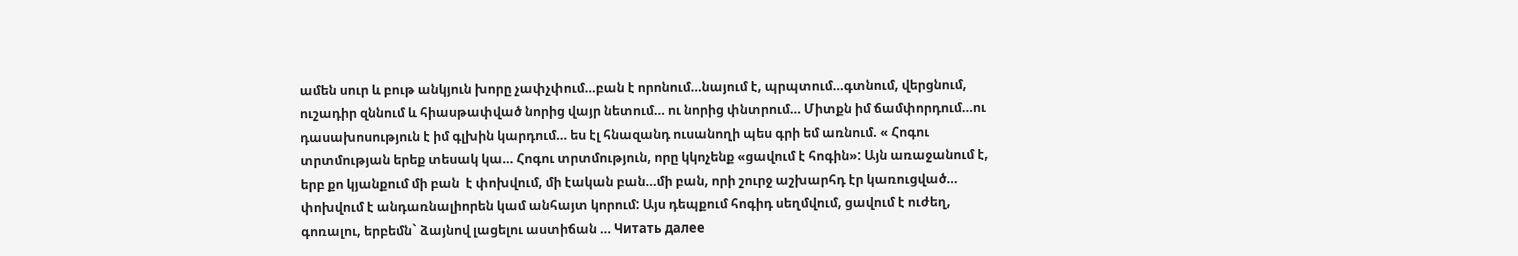ամեն սուր և բութ անկյուն խորը չափչփում…բան է որոնում…նայում է, պրպտում…գտնում, վերցնում, ուշադիր զննում և հիասթափված նորից վայր նետում… ու նորից փնտրում… Միտքն իմ ճամփորդում…ու դասախոսություն է իմ գլխին կարդում… ես էլ հնազանդ ուսանողի պես գրի եմ առնում. « Հոգու տրտմության երեք տեսակ կա… Հոգու տրտմություն, որը կկոչենք «ցավում է հոգին»: Այն առաջանում է, երբ քո կյանքում մի բան  է փոխվում, մի էական բան…մի բան, որի շուրջ աշխարհդ էր կառուցված… փոխվում է անդառնալիորեն կամ անհայտ կորում: Այս դեպքում հոգիդ սեղմվում, ցավում է ուժեղ, գոռալու, երբեմն` ձայնով լացելու աստիճան … Читать далее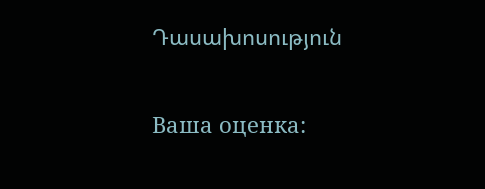Դասախոսություն

Ваша оценка: